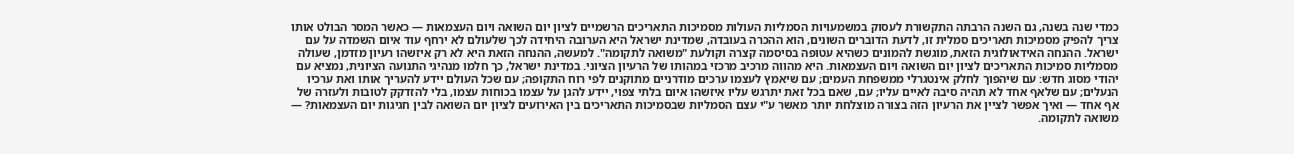כמדי שנה בשנה, גם השנה הרבתה התקשורת לעסוק במשמעויות הסמליות העולות מסמיכות התאריכים הרשמיים לציון יום השואה ויום העצמאות — כאשר המסר הבולט אותו צריך להפיק מסמיכות תאריכים סמלית זו, לדעת הדוברים השונים, הוא ההכרה בעובדה, שמדינת ישראל היא הערובה היחידה לכך שלעולם לא ירחף עוד איום השמדה על עם ישראל. ההנחה האידאולוגית הזאת, מוגשת להמונים כשהיא עטופה בסיסמה קצרה וקולעת "משואה לתקומה". למעשה, ההנחה הזאת היא לא רק איזשהו רעיון מזדמן, שעולה מסמליות סמיכות התאריכים לציון יום השואה ויום העצמאות. היא מהווה מרכיב מרכזי במהותו של הרעיון הציוני. במדינת ישראל, כך חלמו מנהיגי התנועה הציונית, נמציא עם יהודי מסוג חדש: עם שיהפוך לחלק אינטגרלי ממשפחת העמים; עם שיאמץ לעצמו ערכים מודרניים מתוקנים לפי רוח התקופה; עם שכל העולם יידע להעריך אותו ואת ערכיו הנעלים; עם שלאף אחד לא תהיה סיבה לאיים עליו; עם, שאם בכל זאת יתרגש עליו איזשהו איום בלתי צפוי, יידע להגן על עצמו בכוחות עצמו, בלי להזדקק לטובות ולעזרה של אף אחד — ואיך אפשר לציין את הרעיון הזה בצורה מוצלחת יותר מאשר ע"י עצם הסמליות שבסמיכות התאריכים בין האירועים לציון יום השואה לבין חגיגות יום העצמאות? — משואה לתקומה.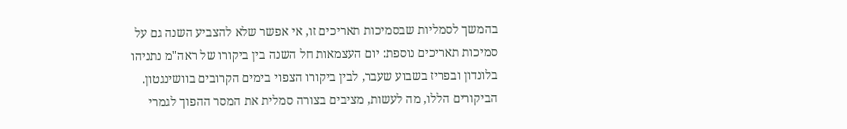בהמשך לסמליות שבסמיכות תאריכים זו, אי אפשר שלא להצביע השנה גם על סמיכות תאריכים נוספת: יום העצמאות חל השנה בין ביקורו של ראה"מ נתניהו בלונדון ובפריז בשבוע שעבר, לבין ביקורו הצפוי בימים הקרובים בוושינגטון. הביקורים הללו, מה לעשות, מציבים בצורה סמלית את המסר ההפוך לגמרי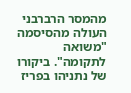מהמסר הרברבני העולה מהסיסמה "משואה לתקומה". ביקורו של נתניהו בפריז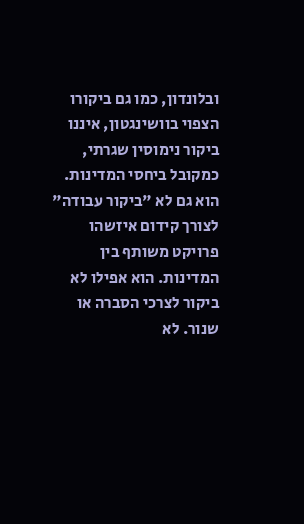ובלונדון, כמו גם ביקורו הצפוי בוושינגטון, איננו ביקור נימוסין שגרתי, כמקובל ביחסי המדינות. הוא גם לא "ביקור עבודה" לצורך קידום איזשהו פרויקט משותף בין המדינות. הוא אפילו לא ביקור לצרכי הסברה או שנור. לא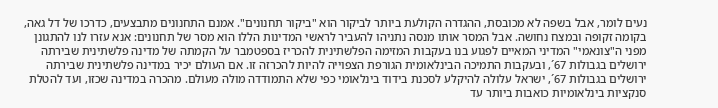נעים לומר, אבל בשפה לא מכובסת, ההגדרה הקולעת ביותר לביקור הוא "ביקור תחנונים". אמנם התחנונים מתבצעים, כדרכו של דל גאה, בקומה זקופה ובמצח נחושה. אבל המסר אותו מנסה נתניהו להעביר לראשי המדינות הללו הוא מסר של תחנונים: אנא עזרו לנו להתגונן מפני ה"צונאמי" המדיני המאיים לפגוע בנו בעקבות המזימה הפלשתינית להכריז בספטמבר על הקמתה של מדינה פלשתינית שבירתה ירושלים בגבולות 67´, ובעקבות התמיכה הבינלאומית הגורפת הצפוייה להיות להכרזה זו. אם העולם יכיר במדינה פלשתינית שבירתה ירושלים בגבולות 67´, ישראל עלולה להיקלע לסכנת בידוד בינלאומי כפי שלא התמודדה מולה מעולם. מהכרה במדינה שכזו, ועד להטלת סנקציות בינלאומיות כואבות ביותר עד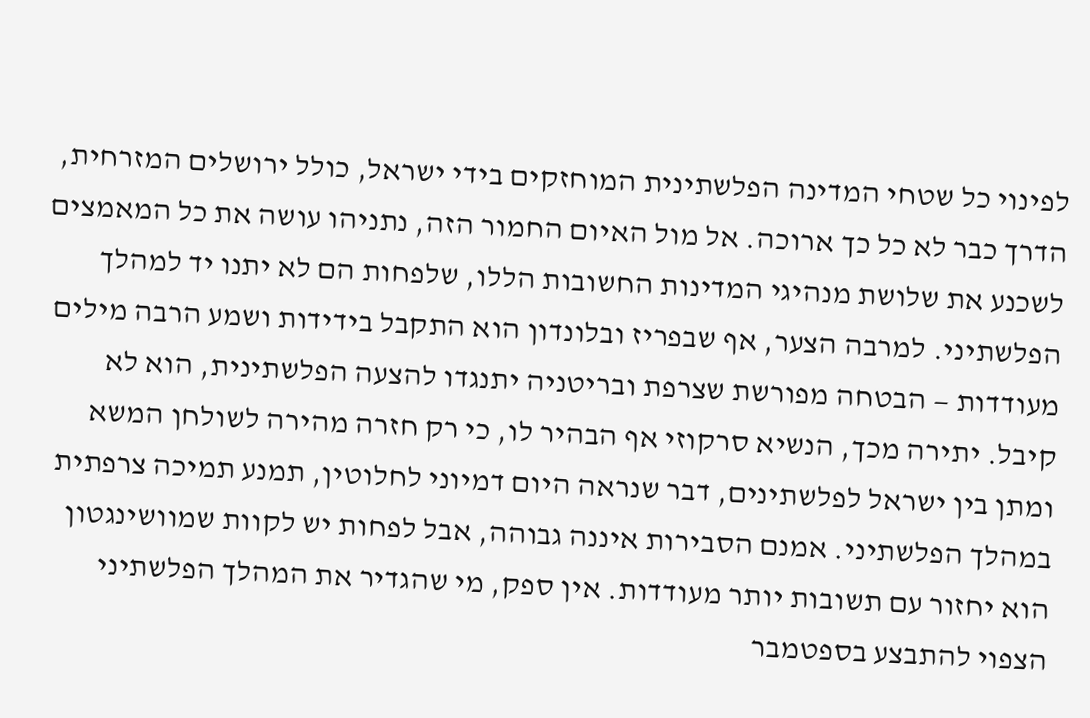לפינוי כל שטחי המדינה הפלשתינית המוחזקים בידי ישראל, כולל ירושלים המזרחית, הדרך כבר לא כל כך ארוכה. אל מול האיום החמור הזה, נתניהו עושה את כל המאמצים לשכנע את שלושת מנהיגי המדינות החשובות הללו, שלפחות הם לא יתנו יד למהלך הפלשתיני. למרבה הצער, אף שבפריז ובלונדון הוא התקבל בידידות ושמע הרבה מילים מעודדות — הבטחה מפורשת שצרפת ובריטניה יתנגדו להצעה הפלשתינית, הוא לא קיבל. יתירה מכך, הנשיא סרקוזי אף הבהיר לו, כי רק חזרה מהירה לשולחן המשא ומתן בין ישראל לפלשתינים, דבר שנראה היום דמיוני לחלוטין, תמנע תמיכה צרפתית במהלך הפלשתיני. אמנם הסבירות איננה גבוהה, אבל לפחות יש לקוות שמוושינגטון הוא יחזור עם תשובות יותר מעודדות. אין ספק, מי שהגדיר את המהלך הפלשתיני הצפוי להתבצע בספטמבר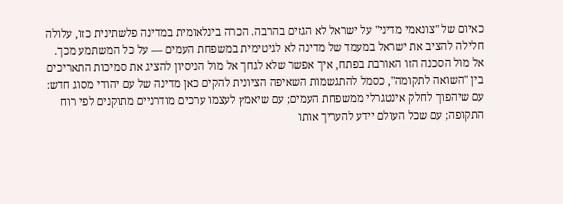כאיום של "צונאמי מדיני" על ישראל לא הגזים בהרבה. הכרה בינלאומית במדינה פלשתינית כזו, עלולה חלילה להציב את ישראל במעמד של מדינה לא לגיטימית במשפחת העמים — על כל המשתמע מכך. אל מול הסכנה הזו האורבת בפתח, איך אפשר שלא לגחך אל מול הניסיון להציג את סמיכות התאריכים בין "השואה לתקומה", כסמל להתגשמות השאיפה הציונית להקים כאן מדינה של עם יהודי מסוג חדש: עם שיהפוך לחלק אינטגרלי ממשפחת העמים; עם שיאמץ לעצמו ערכים מודרניים מתוקנים לפי רוח התקופה; עם שכל העולם יידע להעריך אותו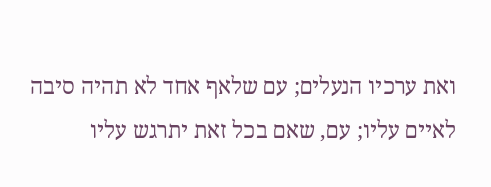ואת ערכיו הנעלים; עם שלאף אחד לא תהיה סיבה לאיים עליו; עם, שאם בכל זאת יתרגש עליו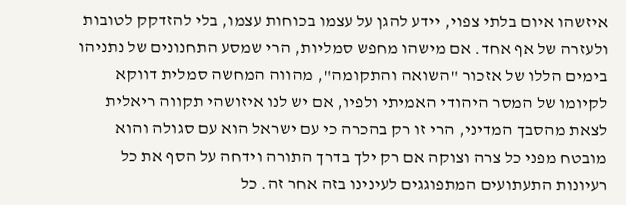איזשהו איום בלתי צפוי, יידע להגן על עצמו בכוחות עצמו, בלי להזדקק לטובות ולעזרה של אף אחד. אם מישהו מחפש סמליות, הרי שמסע התחנונים של נתניהו בימים הללו של אזכור "השואה והתקומה", מהווה המחשה סמלית דווקא לקיומו של המסר היהודי האמיתי ולפיו, אם יש לנו איזושהי תקווה ריאלית לצאת מהסבך המדיני, הרי זו רק בהכרה כי עם ישראל הוא עם סגולה והוא מובטח מפני כל צרה וצוקה אם רק ילך בדרך התורה וידחה על הסף את כל רעיונות התעתועים המתפוגגים לעינינו בזה אחר זה. כל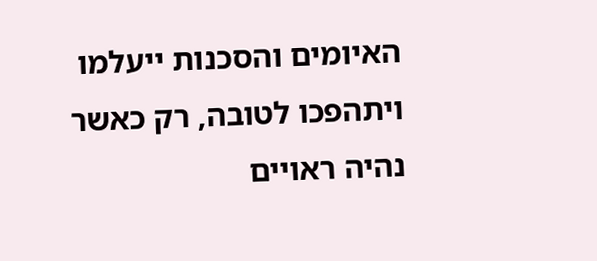האיומים והסכנות ייעלמו ויתהפכו לטובה, רק כאשר נהיה ראויים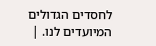לחסדים הגדולים המיועדים לנו. |